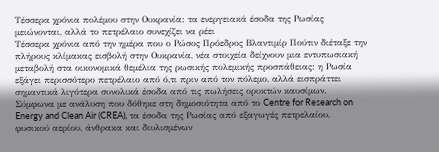Τέσσερα χρόνια πολέμου στην Ουκρανία: τα ενεργειακά έσοδα της Ρωσίας μειώνονται, αλλά το πετρέλαιο συνεχίζει να ρέει
Τέσσερα χρόνια από την ημέρα που ο Ρώσος Πρόεδρος Βλαντιμίρ Πούτιν διέταξε την πλήρους κλίμακας εισβολή στην Ουκρανία, νέα στοιχεία δείχνουν μια εντυπωσιακή μεταβολή στα οικονομικά θεμέλια της ρωσικής πολεμικής προσπάθειας: η Ρωσία εξάγει περισσότερο πετρέλαιο από ό,τι πριν από τον πόλεμο, αλλά εισπράττει σημαντικά λιγότερα συνολικά έσοδα από τις πωλήσεις ορυκτών καυσίμων.
Σύμφωνα με ανάλυση που δόθηκε στη δημοσιότητα από το Centre for Research on Energy and Clean Air (CREA), τα έσοδα της Ρωσίας από εξαγωγές πετρελαίου, φυσικού αερίου, άνθρακα και διυλισμένων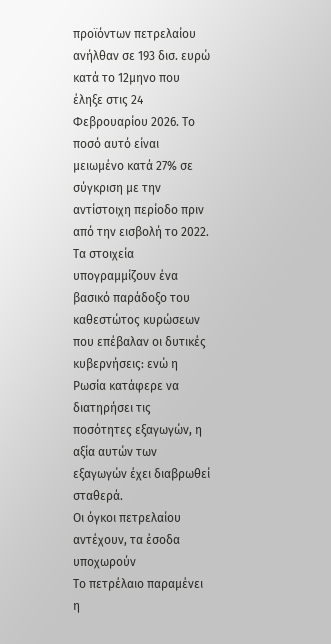προϊόντων πετρελαίου ανήλθαν σε 193 δισ. ευρώ κατά το 12μηνο που έληξε στις 24 Φεβρουαρίου 2026. Το ποσό αυτό είναι μειωμένο κατά 27% σε σύγκριση με την αντίστοιχη περίοδο πριν από την εισβολή το 2022.
Τα στοιχεία υπογραμμίζουν ένα βασικό παράδοξο του καθεστώτος κυρώσεων που επέβαλαν οι δυτικές κυβερνήσεις: ενώ η Ρωσία κατάφερε να διατηρήσει τις ποσότητες εξαγωγών, η αξία αυτών των εξαγωγών έχει διαβρωθεί σταθερά.
Οι όγκοι πετρελαίου αντέχουν, τα έσοδα υποχωρούν
Το πετρέλαιο παραμένει η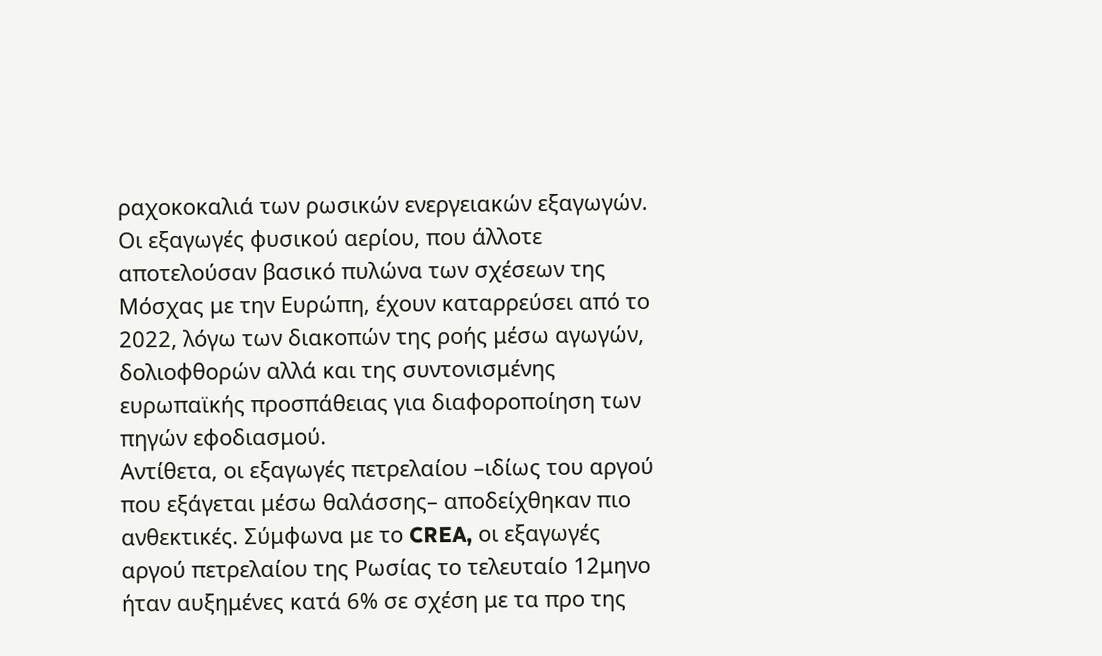ραχοκοκαλιά των ρωσικών ενεργειακών εξαγωγών. Οι εξαγωγές φυσικού αερίου, που άλλοτε αποτελούσαν βασικό πυλώνα των σχέσεων της Μόσχας με την Ευρώπη, έχουν καταρρεύσει από το 2022, λόγω των διακοπών της ροής μέσω αγωγών, δολιοφθορών αλλά και της συντονισμένης ευρωπαϊκής προσπάθειας για διαφοροποίηση των πηγών εφοδιασμού.
Αντίθετα, οι εξαγωγές πετρελαίου –ιδίως του αργού που εξάγεται μέσω θαλάσσης– αποδείχθηκαν πιο ανθεκτικές. Σύμφωνα με το CREA, οι εξαγωγές αργού πετρελαίου της Ρωσίας το τελευταίο 12μηνο ήταν αυξημένες κατά 6% σε σχέση με τα προ της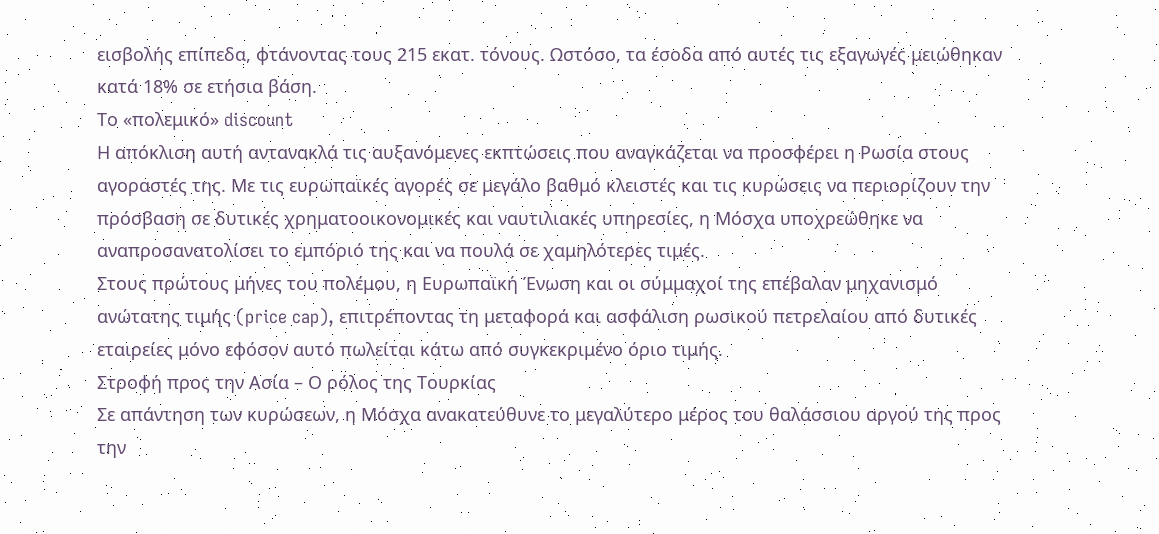εισβολής επίπεδα, φτάνοντας τους 215 εκατ. τόνους. Ωστόσο, τα έσοδα από αυτές τις εξαγωγές μειώθηκαν κατά 18% σε ετήσια βάση.
Το «πολεμικό» discount
Η απόκλιση αυτή αντανακλά τις αυξανόμενες εκπτώσεις που αναγκάζεται να προσφέρει η Ρωσία στους αγοραστές της. Με τις ευρωπαϊκές αγορές σε μεγάλο βαθμό κλειστές και τις κυρώσεις να περιορίζουν την πρόσβαση σε δυτικές χρηματοοικονομικές και ναυτιλιακές υπηρεσίες, η Μόσχα υποχρεώθηκε να αναπροσανατολίσει το εμπόριό της και να πουλά σε χαμηλότερες τιμές.
Στους πρώτους μήνες του πολέμου, η Ευρωπαϊκή Ένωση και οι σύμμαχοί της επέβαλαν μηχανισμό ανώτατης τιμής (price cap), επιτρέποντας τη μεταφορά και ασφάλιση ρωσικού πετρελαίου από δυτικές εταιρείες μόνο εφόσον αυτό πωλείται κάτω από συγκεκριμένο όριο τιμής.
Στροφή προς την Ασία – Ο ρόλος της Τουρκίας
Σε απάντηση των κυρώσεων, η Μόσχα ανακατεύθυνε το μεγαλύτερο μέρος του θαλάσσιου αργού της προς την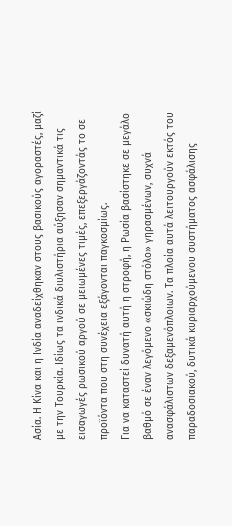Ασία. Η Κίνα και η Ινδία αναδείχθηκαν στους βασικούς αγοραστές, μαζί με την Τουρκία. Ιδίως τα ινδικά διυλιστήρια αύξησαν σημαντικά τις εισαγωγές ρωσικού αργού σε μειωμένες τιμές, επεξεργάζοντάς το σε προϊόντα που στη συνέχεια εξάγονται παγκοσμίως.
Για να καταστεί δυνατή αυτή η στροφή, η Ρωσία βασίστηκε σε μεγάλο βαθμό σε έναν λεγόμενο «σκιώδη στόλο» γηρασμένων, συχνά ανασφάλιστων δεξαμενόπλοιων. Τα πλοία αυτά λειτουργούν εκτός του παραδοσιακού, δυτικά κυριαρχούμενου συστήματος ασφάλισης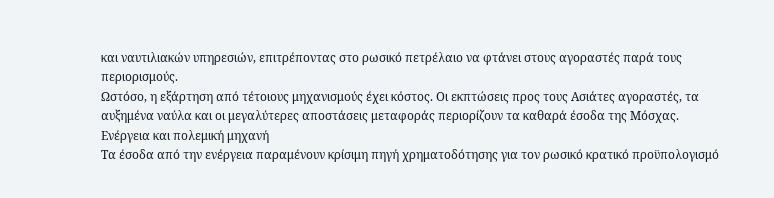και ναυτιλιακών υπηρεσιών, επιτρέποντας στο ρωσικό πετρέλαιο να φτάνει στους αγοραστές παρά τους περιορισμούς.
Ωστόσο, η εξάρτηση από τέτοιους μηχανισμούς έχει κόστος. Οι εκπτώσεις προς τους Ασιάτες αγοραστές, τα αυξημένα ναύλα και οι μεγαλύτερες αποστάσεις μεταφοράς περιορίζουν τα καθαρά έσοδα της Μόσχας.
Ενέργεια και πολεμική μηχανή
Τα έσοδα από την ενέργεια παραμένουν κρίσιμη πηγή χρηματοδότησης για τον ρωσικό κρατικό προϋπολογισμό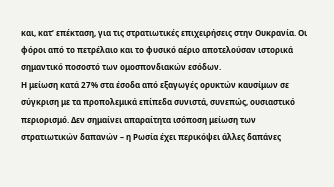και, κατ’ επέκταση, για τις στρατιωτικές επιχειρήσεις στην Ουκρανία. Οι φόροι από το πετρέλαιο και το φυσικό αέριο αποτελούσαν ιστορικά σημαντικό ποσοστό των ομοσπονδιακών εσόδων.
Η μείωση κατά 27% στα έσοδα από εξαγωγές ορυκτών καυσίμων σε σύγκριση με τα προπολεμικά επίπεδα συνιστά, συνεπώς, ουσιαστικό περιορισμό. Δεν σημαίνει απαραίτητα ισόποση μείωση των στρατιωτικών δαπανών – η Ρωσία έχει περικόψει άλλες δαπάνες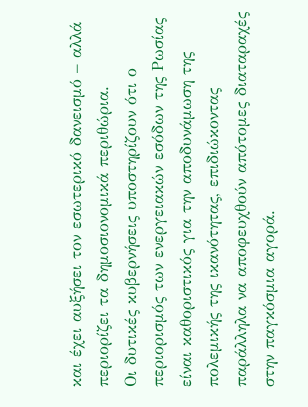και έχει αυξήσει τον εσωτερικό δανεισμό – αλλά περιορίζει τα δημοσιονομικά περιθώρια.
Οι δυτικές κυβερνήσεις υποστηρίζουν ότι ο περιορισμός των ενεργειακών εσόδων της Ρωσίας είναι καθοριστικός για την αποδυνάμωση της πολεμικής της ικανότητας, επιδιώκοντας παράλληλα να αποφευχθούν απότομες διαταραχές στην παγκόσμια αγορά.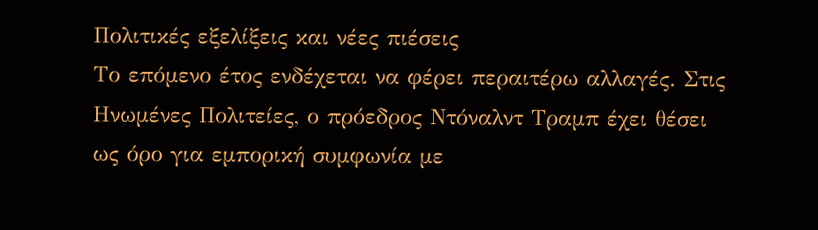Πολιτικές εξελίξεις και νέες πιέσεις
Το επόμενο έτος ενδέχεται να φέρει περαιτέρω αλλαγές. Στις Ηνωμένες Πολιτείες, ο πρόεδρος Ντόναλντ Τραμπ έχει θέσει ως όρο για εμπορική συμφωνία με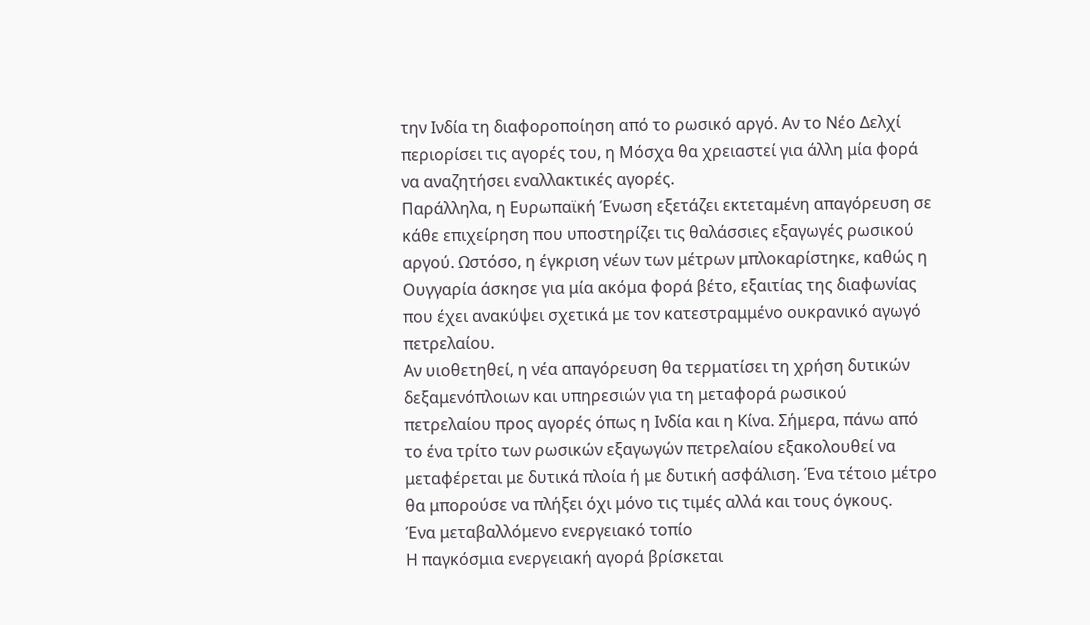την Ινδία τη διαφοροποίηση από το ρωσικό αργό. Αν το Νέο Δελχί περιορίσει τις αγορές του, η Μόσχα θα χρειαστεί για άλλη μία φορά να αναζητήσει εναλλακτικές αγορές.
Παράλληλα, η Ευρωπαϊκή Ένωση εξετάζει εκτεταμένη απαγόρευση σε κάθε επιχείρηση που υποστηρίζει τις θαλάσσιες εξαγωγές ρωσικού αργού. Ωστόσο, η έγκριση νέων των μέτρων μπλοκαρίστηκε, καθώς η Ουγγαρία άσκησε για μία ακόμα φορά βέτο, εξαιτίας της διαφωνίας που έχει ανακύψει σχετικά με τον κατεστραμμένο ουκρανικό αγωγό πετρελαίου.
Αν υιοθετηθεί, η νέα απαγόρευση θα τερματίσει τη χρήση δυτικών δεξαμενόπλοιων και υπηρεσιών για τη μεταφορά ρωσικού πετρελαίου προς αγορές όπως η Ινδία και η Κίνα. Σήμερα, πάνω από το ένα τρίτο των ρωσικών εξαγωγών πετρελαίου εξακολουθεί να μεταφέρεται με δυτικά πλοία ή με δυτική ασφάλιση. Ένα τέτοιο μέτρο θα μπορούσε να πλήξει όχι μόνο τις τιμές αλλά και τους όγκους.
Ένα μεταβαλλόμενο ενεργειακό τοπίο
Η παγκόσμια ενεργειακή αγορά βρίσκεται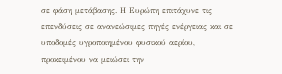σε φάση μετάβασης. Η Ευρώπη επιτάχυνε τις επενδύσεις σε ανανεώσιμες πηγές ενέργειας και σε υποδομές υγροποιημένου φυσικού αερίου, προκειμένου να μειώσει την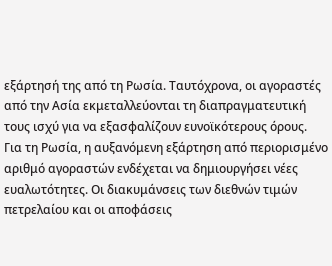εξάρτησή της από τη Ρωσία. Ταυτόχρονα, οι αγοραστές από την Ασία εκμεταλλεύονται τη διαπραγματευτική τους ισχύ για να εξασφαλίζουν ευνοϊκότερους όρους.
Για τη Ρωσία, η αυξανόμενη εξάρτηση από περιορισμένο αριθμό αγοραστών ενδέχεται να δημιουργήσει νέες ευαλωτότητες. Οι διακυμάνσεις των διεθνών τιμών πετρελαίου και οι αποφάσεις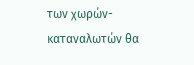των χωρών-καταναλωτών θα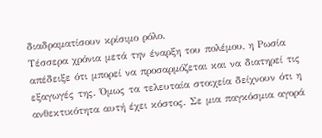διαδραματίσουν κρίσιμο ρόλο.
Τέσσερα χρόνια μετά την έναρξη του πολέμου, η Ρωσία απέδειξε ότι μπορεί να προσαρμόζεται και να διατηρεί τις εξαγωγές της. Όμως τα τελευταία στοιχεία δείχνουν ότι η ανθεκτικότητα αυτή έχει κόστος. Σε μια παγκόσμια αγορά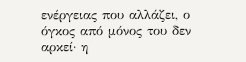ενέργειας που αλλάζει, ο όγκος από μόνος του δεν αρκεί· η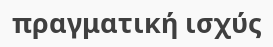πραγματική ισχύς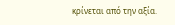κρίνεται από την αξία.